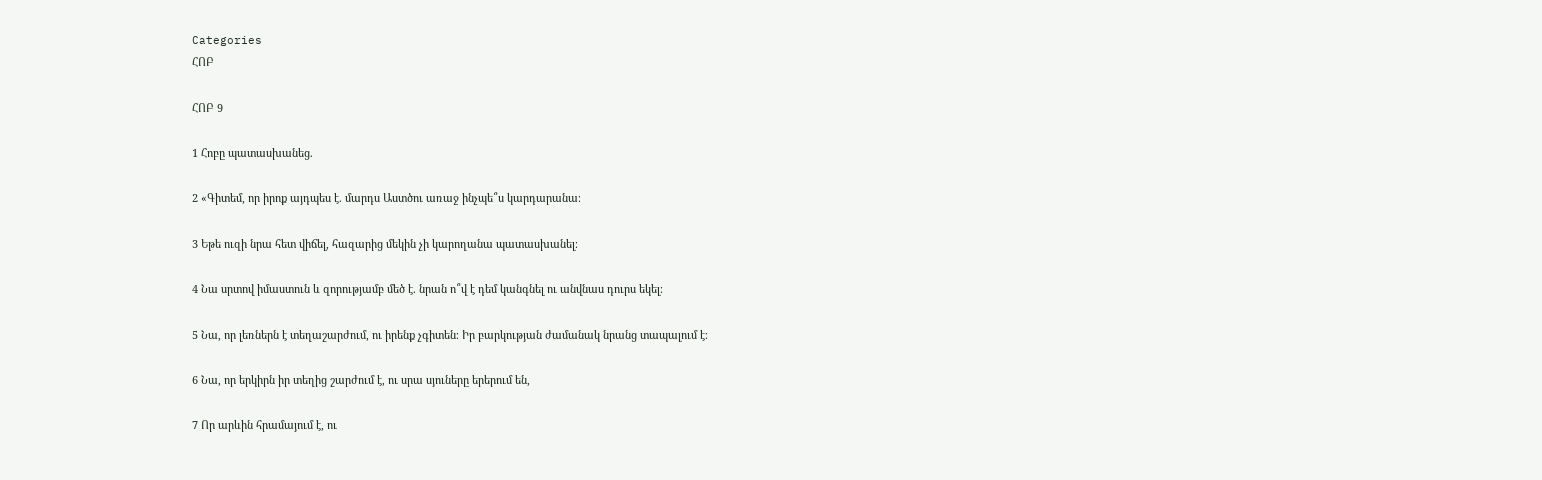Categories
ՀՈԲ

ՀՈԲ 9

1 Հոբը պատասխանեց.

2 «Գիտեմ, որ իրոք այդպես է. մարդս Աստծու առաջ ինչպե՞ս կարդարանա։

3 Եթե ուզի նրա հետ վիճել, հազարից մեկին չի կարողանա պատասխանել։

4 Նա սրտով իմաստուն և զորությամբ մեծ է. նրան ո՞վ է դեմ կանգնել ու անվնաս դուրս եկել։

5 Նա, որ լեռներն է տեղաշարժում, ու իրենք չգիտեն։ Իր բարկության ժամանակ նրանց տապալում է։

6 Նա, որ երկիրն իր տեղից շարժում է, ու սրա սյուները երերում են,

7 Որ արևին հրամայում է, ու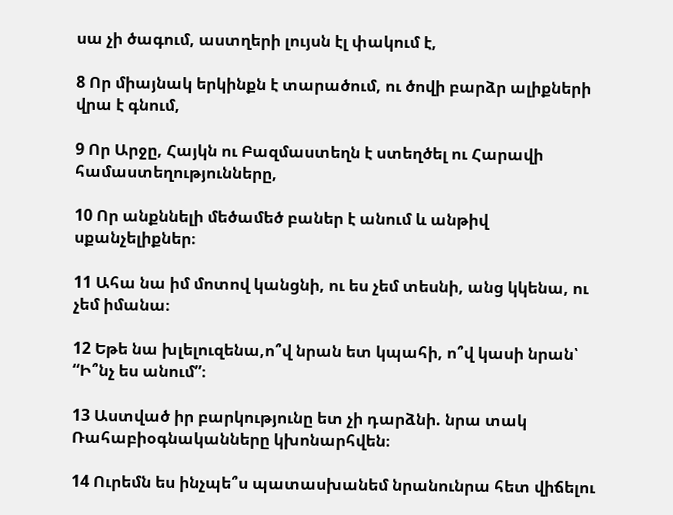սա չի ծագում, աստղերի լույսն էլ փակում է,

8 Որ միայնակ երկինքն է տարածում, ու ծովի բարձր ալիքների վրա է գնում,

9 Որ Արջը, Հայկն ու Բազմաստեղն է ստեղծել ու Հարավի համաստեղությունները,

10 Որ անքննելի մեծամեծ բաներ է անում և անթիվ սքանչելիքներ։

11 Ահա նա իմ մոտով կանցնի, ու ես չեմ տեսնի, անց կկենա, ու չեմ իմանա։

12 Եթե նա խլելուզենա,ո՞վ նրան ետ կպահի, ո՞վ կասի նրան՝ “Ի՞նչ ես անում”։

13 Աստված իր բարկությունը ետ չի դարձնի. նրա տակ Ռահաբիօգնականները կխոնարհվեն։

14 Ուրեմն ես ինչպե՞ս պատասխանեմ նրանունրա հետ վիճելու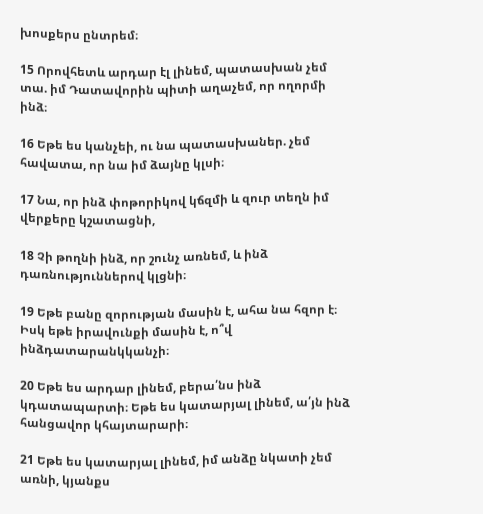խոսքերս ընտրեմ։

15 Որովհետև արդար էլ լինեմ, պատասխան չեմ տա. իմ Դատավորին պիտի աղաչեմ, որ ողորմի ինձ։

16 Եթե ես կանչեի, ու նա պատասխաներ. չեմ հավատա, որ նա իմ ձայնը կլսի։

17 Նա, որ ինձ փոթորիկով կճզմի և զուր տեղն իմ վերքերը կշատացնի,

18 Չի թողնի ինձ, որ շունչ առնեմ, և ինձ դառնություններով կլցնի։

19 Եթե բանը զորության մասին է, ահա նա հզոր է։ Իսկ եթե իրավունքի մասին է, ո՞վ ինձդատարանկկանչի։

20 Եթե ես արդար լինեմ, բերա՛նս ինձ կդատապարտի։ Եթե ես կատարյալ լինեմ, ա՛յն ինձ հանցավոր կհայտարարի։

21 Եթե ես կատարյալ լինեմ, իմ անձը նկատի չեմ առնի, կյանքս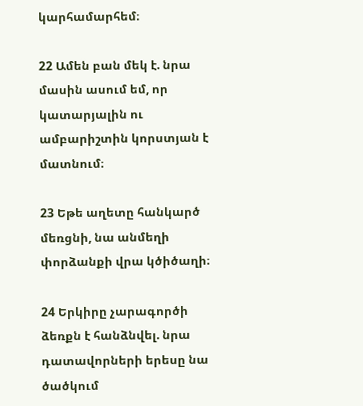կարհամարհեմ։

22 Ամեն բան մեկ է. նրա մասին ասում եմ, որ կատարյալին ու ամբարիշտին կորստյան է մատնում։

23 Եթե աղետը հանկարծ մեռցնի, նա անմեղի փորձանքի վրա կծիծաղի։

24 Երկիրը չարագործի ձեռքն է հանձնվել. նրա դատավորների երեսը նա ծածկում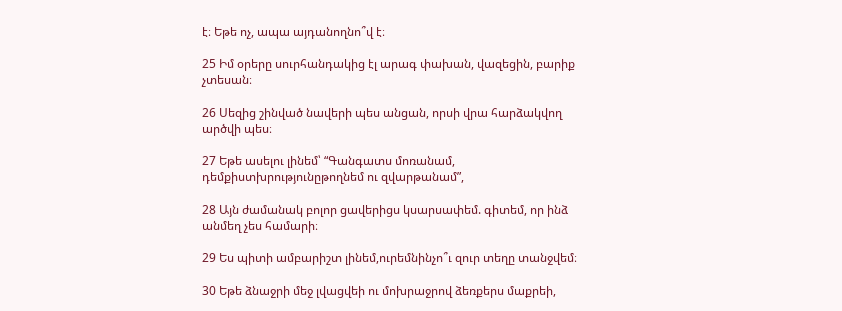է։ Եթե ոչ, ապա այդանողնո՞վ է։

25 Իմ օրերը սուրհանդակից էլ արագ փախան, վազեցին, բարիք չտեսան։

26 Սեզից շինված նավերի պես անցան, որսի վրա հարձակվող արծվի պես։

27 Եթե ասելու լինեմ՝ “Գանգատս մոռանամ, դեմքիստխրությունըթողնեմ ու զվարթանամ”,

28 Այն ժամանակ բոլոր ցավերիցս կսարսափեմ. գիտեմ, որ ինձ անմեղ չես համարի։

29 Ես պիտի ամբարիշտ լինեմ,ուրեմնինչո՞ւ զուր տեղը տանջվեմ։

30 Եթե ձնաջրի մեջ լվացվեի ու մոխրաջրով ձեռքերս մաքրեի,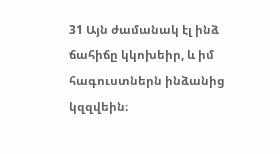31 Այն ժամանակ էլ ինձ ճահիճը կկոխեիր, և իմ հագուստներն ինձանից կզզվեին։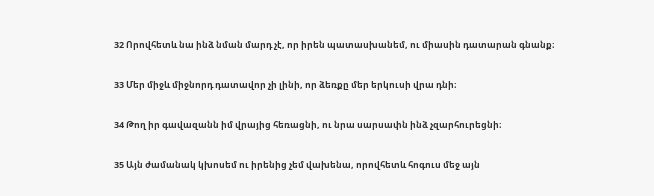32 Որովհետև նա ինձ նման մարդ չէ, որ իրեն պատասխանեմ, ու միասին դատարան գնանք։

33 Մեր միջև միջնորդ դատավոր չի լինի, որ ձեռքը մեր երկուսի վրա դնի։

34 Թող իր գավազանն իմ վրայից հեռացնի, ու նրա սարսափն ինձ չզարհուրեցնի։

35 Այն ժամանակ կխոսեմ ու իրենից չեմ վախենա, որովհետև հոգուս մեջ այն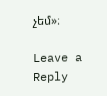չեմ»։

Leave a Reply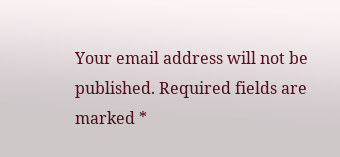Your email address will not be published. Required fields are marked *